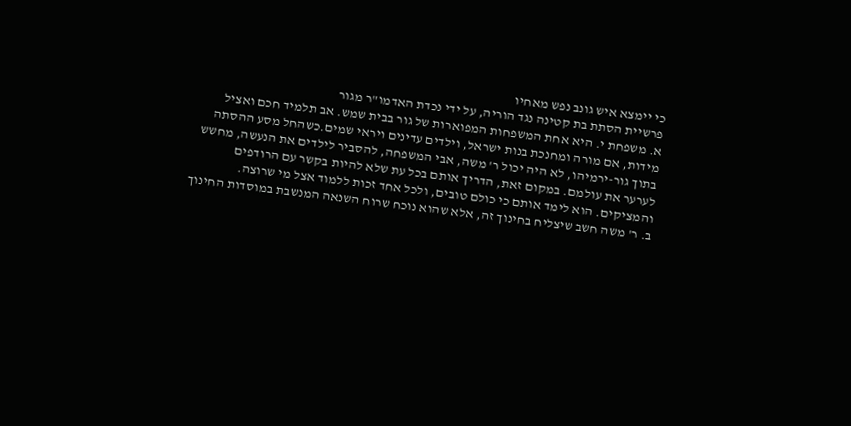כי יימצא איש גונב נפש מאחיו
פרשיית הסתת בת קטינה נגד הוריה, על ידי נכדת האדמו"ר מגור
א. משפחת י. היא אחת המשפחות המפוארות של גור בבית שמש. אב תלמיד חכם ואציל
מידות, אם מורה ומחנכת בנות ישראל, וילדים עדינים ויראי שמים.כשהחל מסע ההסתה
בתוך גור-ירמיהו, לא היה יכול ר' משה, אבי המשפחה, להסביר לילדים את הנעשה, מחשש
לערער את עולמם. במקום זאת, הדריך אותם בכל עת שלא להיות בקשר עם הרודפים
והמציקים. הוא לימד אותם כי כולם טובים, ולכל אחד זכות ללמוד אצל מי שרוצה.
ב. ר' משה חשב שיצליח בחינוך זה, אלא שהוא נוכח שרוח השנאה המנשבת במוסדות החינוך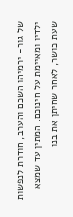של גור- ירמיהו השכם והערב, חודרת לנפשות ילדיו ומאיימת על חינוכם. המתין עד שמצא
שעת כושר, לאחר שחיתן את בנו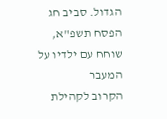הגדול. סביב חג הפסח תשפ"א, שוחח עם ילדיו על המעבר
הקרוב לקהילת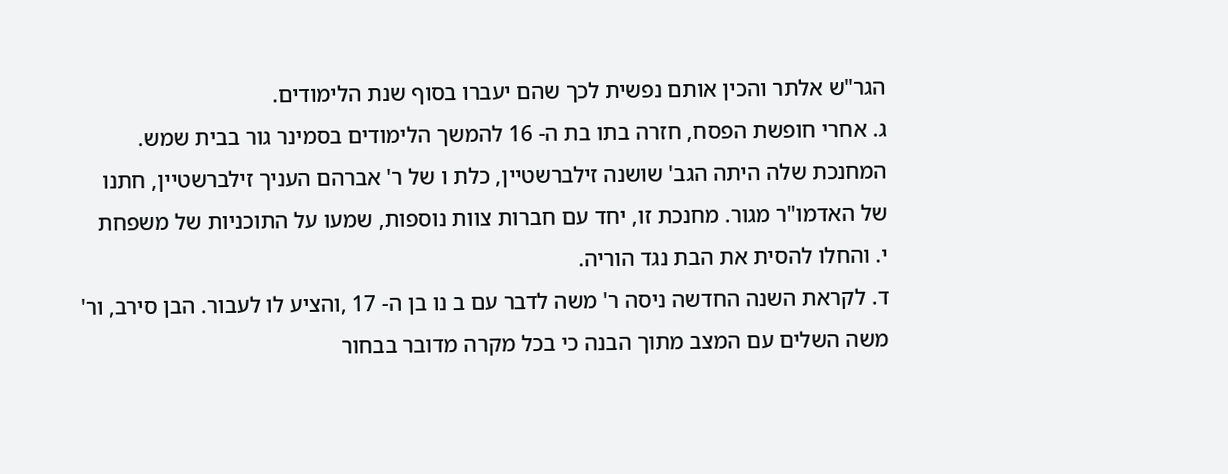הגר"ש אלתר והכין אותם נפשית לכך שהם יעברו בסוף שנת הלימודים.
ג. אחרי חופשת הפסח, חזרה בתו בת ה- 16 להמשך הלימודים בסמינר גור בבית שמש.
המחנכת שלה היתה הגב' שושנה זילברשטיין, כלת ו של ר' אברהם העניך זילברשטיין, חתנו
של האדמו"ר מגור. מחנכת זו, יחד עם חברות צוות נוספות, שמעו על התוכניות של משפחת
י. והחלו להסית את הבת נגד הוריה.
ד. לקראת השנה החדשה ניסה ר' משה לדבר עם ב נו בן ה- 17 ,והציע לו לעבור. הבן סירב, ור'
משה השלים עם המצב מתוך הבנה כי בכל מקרה מדובר בבחור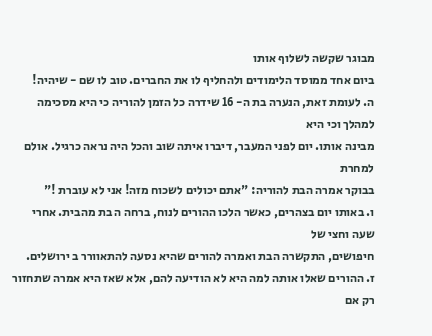מבוגר שקשה לשלוף אותו
ביום אחד ממוסד הלימודים ולהחליף לו את החברים. טוב לו שם - שיהיה!
ה. לעומת זאת, הנערה בת ה- 16 שידרה כל הזמן להוריה כי היא מסכימה למהלך וכי היא
מבינה אותו. יום לפני המעבר, דיברו איתה שוב והכל היה נראה כרגיל. אולם למחרת
בבוקר אמרה הבת להוריה: "אתם יכולים לשכוח מזה! אני לא עוברת !"
ו. באותו יום בצהרים, כאשר הלכו ההורים לנוח, ברחה ה בת מהבית. אחרי שעה וחצי של
חיפושים, התקשרה הבת ואמרה להורים שהיא נסעה להתאוורר ב ירושלים.
ז. ההורים שאלו אותה למה היא לא הודיעה להם, אלא שאז היא אמרה שתחזור רק אם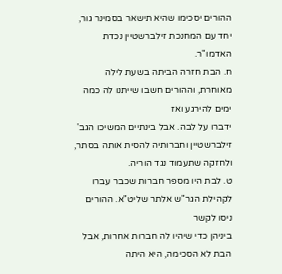ההורים יסכימו שהיא תישאר בסמינר גור, יחד עם המחנכת זילברשטיין נכדת האדמו"ר.
ח. הבת חזרה הביתה בשעת לילה מאוחרת, וההורים חשבו שייתנו לה כמה ימים להירגע ואז
ידברו על לבה. אבל בינתיים המשיכו הגב' זילברשטיין וחברותיה להסית אותה בסתר,
ולחזקה שתעמוד נגד הוריה.
ט. לבת היו מספר חברות שכבר עברו לקהילת הגר"ש אלתר שליט"א. ההורים ניסו לקשר
ביניהן כדי שיהיו לה חברות אחרות, אבל הבת לא הסכימה, היא היתה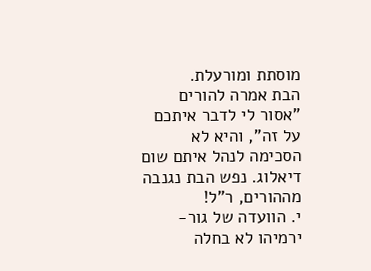מוסתת ומורעלת.
הבת אמרה להורים "אסור לי לדבר איתכם על זה", והיא לא הסכימה לנהל איתם שום
דיאלוג. נפש הבת נגנבה מההורים, ר"ל!
י. הוועדה של גור- ירמיהו לא בחלה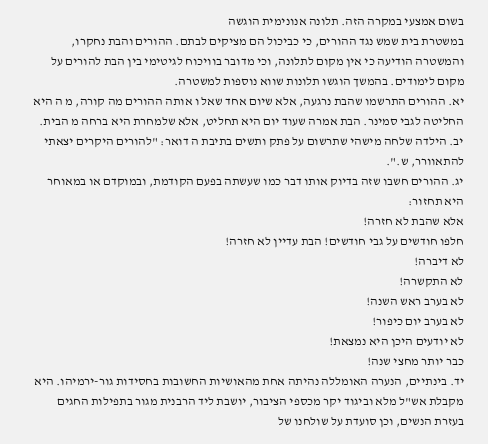בשום אמצעי במקרה הזה. תלונה אנונימית הוגשה
במשטרת בית שמש נגד ההורים, כי כביכול הם מציקים לבתם. ההורים והבת נחקרו,
והמשטרה הודיעה כי אין מקום לתלונה, וכי מדובר בוויכוח לגיטימי בין הבת להורים על
מקום לימודים. בהמשך הוגשו תלונות שווא נוספות למשטרה.
יא. ההורים התרשמו שהבת נרגעה, אלא שיום אחד שאל ו אותה ההורים מה קורה, מ ה היא
החליטה לגבי סמינר. הבת אמרה שעוד יום היא תחליט, אלא שלמחרת היא ברחה מ הבית.
יב. הילדה שלחה מישהי שתרשום על פתק ותשים בתיבת ה דואר: "להורים היקרים יצאתי
להתאוורר, ש.".
יג. ההורים חשבו שזה בדיוק אותו דבר כמו שעשתה בפעם הקודמת, ובמוקדם או במאוחר
היא תחזור:
אלא שהבת לא חזרה!
חלפו חודשים על גבי חודשים! הבת עדיין לא חזרה!
לא דיברה!
לא התקשרה!
לא בערב ראש השנה!
לא בערב יום כיפור!
לא יודעים היכן היא נמצאת!
כבר יותר מחצי שנה!
יד. בינתיים, הנערה האומללה נהיתה אחת מהאושיות החשובות בחסידות גור-ירמיהו. היא
מקבלת אש"ל מלא וביגוד יקר מכספי הציבור, יושבת ליד הרבנית מגור בתפילות החגים
בעזרת הנשים, וכן סועדת על שולחנו של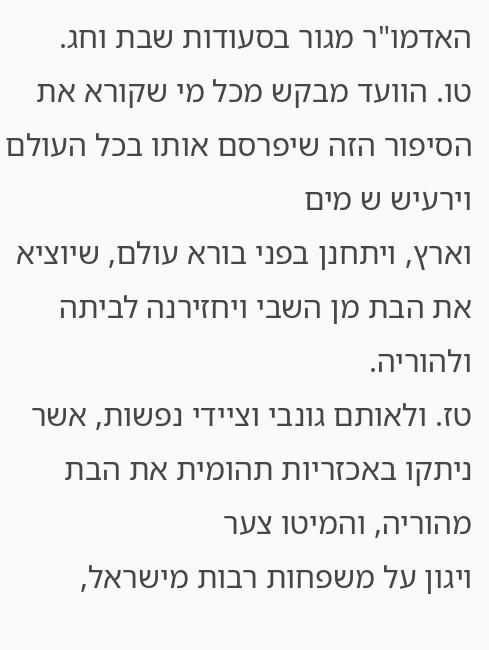האדמו"ר מגור בסעודות שבת וחג.
טו. הוועד מבקש מכל מי שקורא את הסיפור הזה שיפרסם אותו בכל העולם וירעיש ש מים
וארץ, ויתחנן בפני בורא עולם, שיוציא את הבת מן השבי ויחזירנה לביתה ולהוריה.
טז. ולאותם גונבי וציידי נפשות, אשר ניתקו באכזריות תהומית את הבת מהוריה, והמיטו צער
ויגון על משפחות רבות מישראל,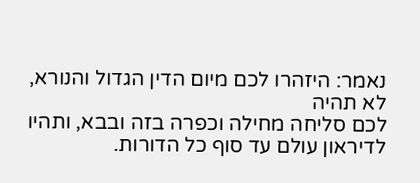נאמר: היזהרו לכם מיום הדין הגדול והנורא, לא תהיה
לכם סליחה מחילה וכפרה בזה ובבא, ותהיו לדיראון עולם עד סוף כל הדורות.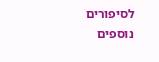לסיפורים נוספים